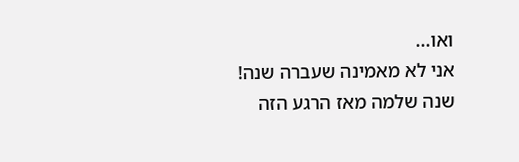ואו...
אני לא מאמינה שעברה שנה!
שנה שלמה מאז הרגע הזה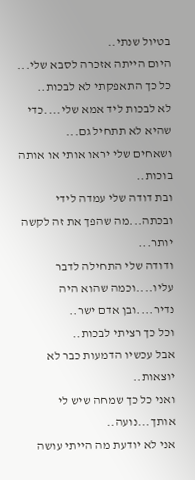בטיול שנתי..
היום הייתה אזכרה לסבא שלי...
כל כך התאפקתי לא לבכות..
לא לבכות ליד אמא שלי....כדי שהיא לא תתחיל גם...
ושאחים שלי יראו אותי או אותה בוכות..
ובת דודה שלי עמדה לידי ובכתה...מה שהפך את זה לקשה יותר...
ודודה שלי התחילה לדבר עליו....וכמה שהוא היה נדיר....ובן אדם ישר..
וכל כך רציתי לבכות..
אבל עכשיו הדמעות כבר לא יוצאות..
ואני כל כך שמחה שיש לי אותך...נועה..
אני לא יודעת מה הייתי עושה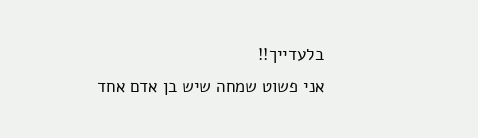בלעדייך!!
אני פשוט שמחה שיש בן אדם אחד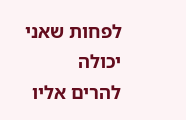לפחות שאני יכולה להרים אליו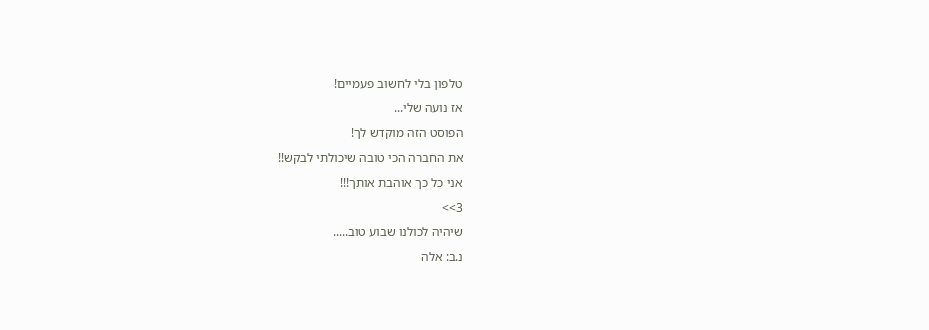טלפון בלי לחשוב פעמיים!
אז נועה שלי...
הפוסט הזה מוקדש לך!
את החברה הכי טובה שיכולתי לבקש!!
אני כל כך אוהבת אותך!!!
3>>
שיהיה לכולנו שבוע טוב.....
נ.ב: אלה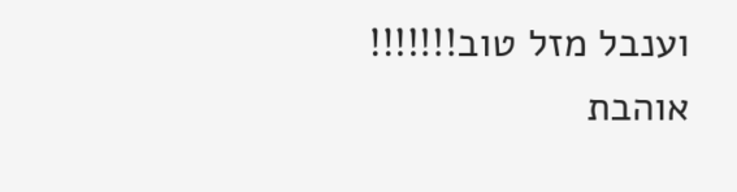וענבל מזל טוב!!!!!!!
אוהבת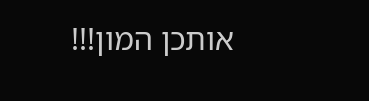אותכן המון!!!